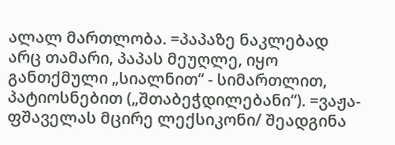ალალ მართლობა. =პაპაზე ნაკლებად არც თამარი, პაპას მეუღლე, იყო განთქმული „სიალნით“ - სიმართლით, პატიოსნებით („შთაბეჭდილებანი“). =ვაჟა-ფშაველას მცირე ლექსიკონი/ შეადგინა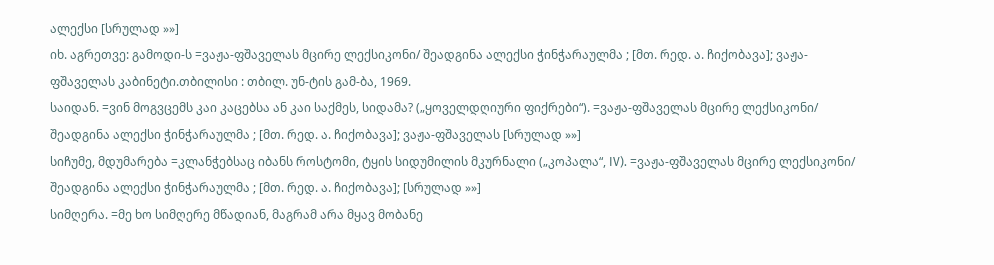ალექსი [სრულად »»]
იხ. აგრეთვე: გამოდი-ს =ვაჟა-ფშაველას მცირე ლექსიკონი/ შეადგინა ალექსი ჭინჭარაულმა ; [მთ. რედ. ა. ჩიქობავა]; ვაჟა-ფშაველას კაბინეტი.თბილისი : თბილ. უნ-ტის გამ-ბა, 1969.
საიდან. =ვინ მოგვცემს კაი კაცებსა ან კაი საქმეს, სიდამა? („ყოველდღიური ფიქრები“). =ვაჟა-ფშაველას მცირე ლექსიკონი/ შეადგინა ალექსი ჭინჭარაულმა ; [მთ. რედ. ა. ჩიქობავა]; ვაჟა-ფშაველას [სრულად »»]
სიჩუმე, მდუმარება =კლანჭებსაც იბანს როსტომი, ტყის სიდუმილის მკურნალი („კოპალა“, IV). =ვაჟა-ფშაველას მცირე ლექსიკონი/ შეადგინა ალექსი ჭინჭარაულმა ; [მთ. რედ. ა. ჩიქობავა]; [სრულად »»]
სიმღერა. =მე ხო სიმღერე მწადიან, მაგრამ არა მყავ მობანე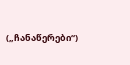(„ჩანაწერები“)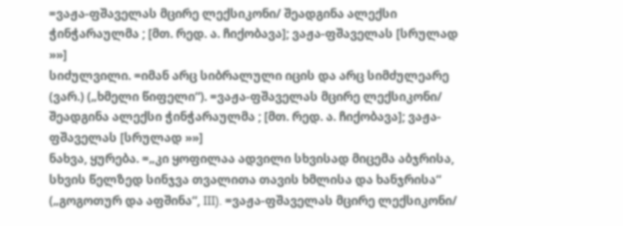=ვაჟა-ფშაველას მცირე ლექსიკონი/ შეადგინა ალექსი ჭინჭარაულმა ; [მთ. რედ. ა. ჩიქობავა]; ვაჟა-ფშაველას [სრულად »»]
სიძულვილი. =იმან არც სიბრალული იცის და არც სიმძულეარე (ვარ.) („ხმელი წიფელი“). =ვაჟა-ფშაველას მცირე ლექსიკონი/ შეადგინა ალექსი ჭინჭარაულმა ; [მთ. რედ. ა. ჩიქობავა]; ვაჟა-ფშაველას [სრულად »»]
ნახვა, ყურება. =„კი ყოფილაა ადვილი სხვისად მიცემა აბჯრისა, სხვის წელზედ სინჯვა თვალითა თავის ხმლისა და ხანჯრისა“ („გოგოთურ და აფშინა“, III). =ვაჟა-ფშაველას მცირე ლექსიკონი/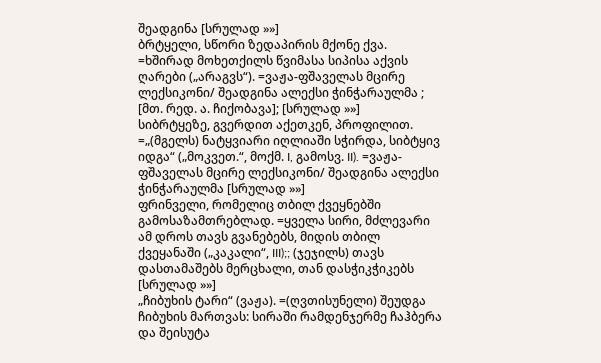შეადგინა [სრულად »»]
ბრტყელი, სწორი ზედაპირის მქონე ქვა. =ხშირად მოხეთქილს წვიმასა სიპისა აქვის ღარები („არაგვს“). =ვაჟა-ფშაველას მცირე ლექსიკონი/ შეადგინა ალექსი ჭინჭარაულმა ; [მთ. რედ. ა. ჩიქობავა]; [სრულად »»]
სიბრტყეზე, გვერდით აქეთკენ, პროფილით. =„(მგელს) ნატყვიარი იღლიაში სჭირდა, სიბტყივ იდგა“ („მოკვეთ.“, მოქმ. I, გამოსვ. II). =ვაჟა-ფშაველას მცირე ლექსიკონი/ შეადგინა ალექსი ჭინჭარაულმა [სრულად »»]
ფრინველი, რომელიც თბილ ქვეყნებში გამოსაზამთრებლად. =ყველა სირი, მძლევარი ამ დროს თავს გვანებებს, მიდის თბილ ქვეყანაში („კაკალი“, III);; (ჯეჯილს) თავს დასთამაშებს მერცხალი, თან დასჭიკჭიკებს [სრულად »»]
„ჩიბუხის ტარი“ (ვაჟა). =(ღვთისუნელი) შეუდგა ჩიბუხის მართვას: სირაში რამდენჯერმე ჩაჰბერა და შეისუტა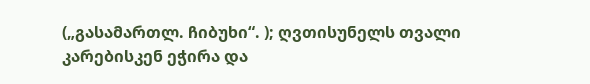(„გასამართლ. ჩიბუხი“. ); ღვთისუნელს თვალი კარებისკენ ეჭირა და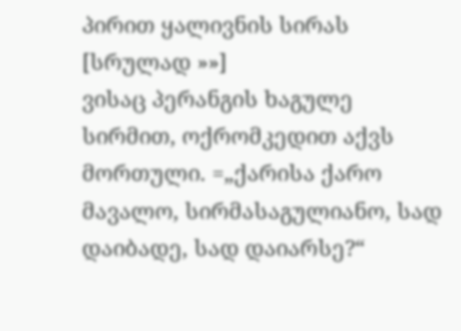პირით ყალივნის სირას [სრულად »»]
ვისაც პერანგის ხაგულე სირმით, ოქრომკედით აქვს მორთული. =„ქარისა ქარო მავალო, სირმასაგულიანო, სად დაიბადე, სად დაიარსე?“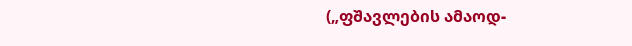(„ფშავლების ამაოდ-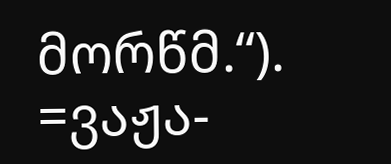მორწმ.“). =ვაჟა-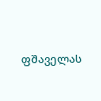ფშაველას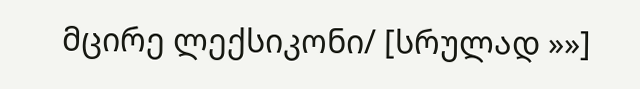მცირე ლექსიკონი/ [სრულად »»]